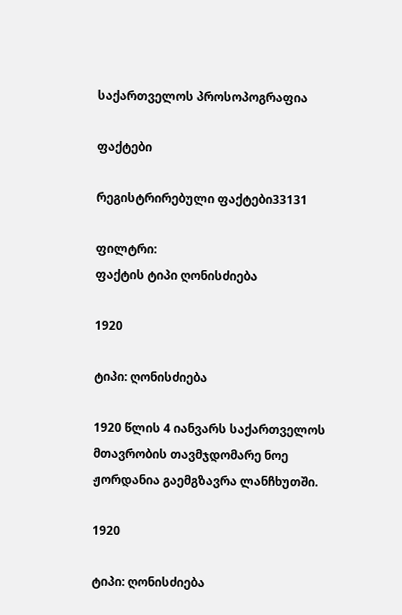საქართველოს პროსოპოგრაფია

ფაქტები

რეგისტრირებული ფაქტები33131

ფილტრი:
ფაქტის ტიპი ღონისძიება

1920

ტიპი: ღონისძიება

1920 წლის 4 იანვარს საქართველოს მთავრობის თავმჯდომარე ნოე ჟორდანია გაემგზავრა ლანჩხუთში.

1920

ტიპი: ღონისძიება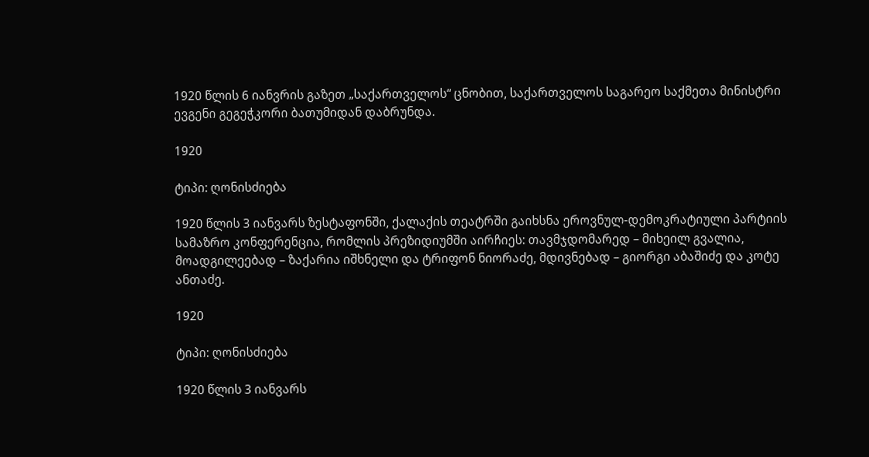1920 წლის 6 იანვრის გაზეთ „საქართველოს“ ცნობით, საქართველოს საგარეო საქმეთა მინისტრი ევგენი გეგეჭკორი ბათუმიდან დაბრუნდა.

1920

ტიპი: ღონისძიება

1920 წლის 3 იანვარს ზესტაფონში, ქალაქის თეატრში გაიხსნა ეროვნულ-დემოკრატიული პარტიის სამაზრო კონფერენცია, რომლის პრეზიდიუმში აირჩიეს: თავმჯდომარედ – მიხეილ გვალია, მოადგილეებად – ზაქარია იშხნელი და ტრიფონ ნიორაძე, მდივნებად – გიორგი აბაშიძე და კოტე ანთაძე.

1920

ტიპი: ღონისძიება

1920 წლის 3 იანვარს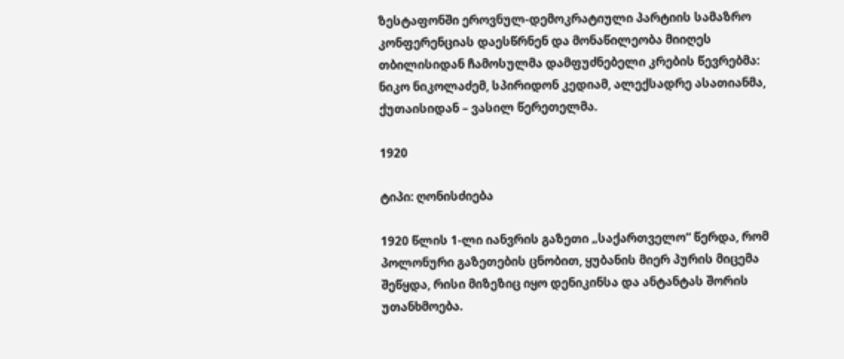ზესტაფონში ეროვნულ-დემოკრატიული პარტიის სამაზრო კონფერენციას დაესწრნენ და მონაწილეობა მიიღეს თბილისიდან ჩამოსულმა დამფუძნებელი კრების წევრებმა: ნიკო ნიკოლაძემ, სპირიდონ კედიამ, ალექსადრე ასათიანმა, ქუთაისიდან – ვასილ წერეთელმა.

1920

ტიპი: ღონისძიება

1920 წლის 1-ლი იანვრის გაზეთი „საქართველო“ წერდა, რომ პოლონური გაზეთების ცნობით, ყუბანის მიერ პურის მიცემა შეწყდა, რისი მიზეზიც იყო დენიკინსა და ანტანტას შორის უთანხმოება.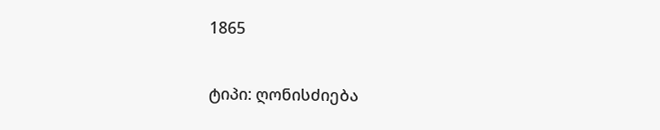1865

ტიპი: ღონისძიება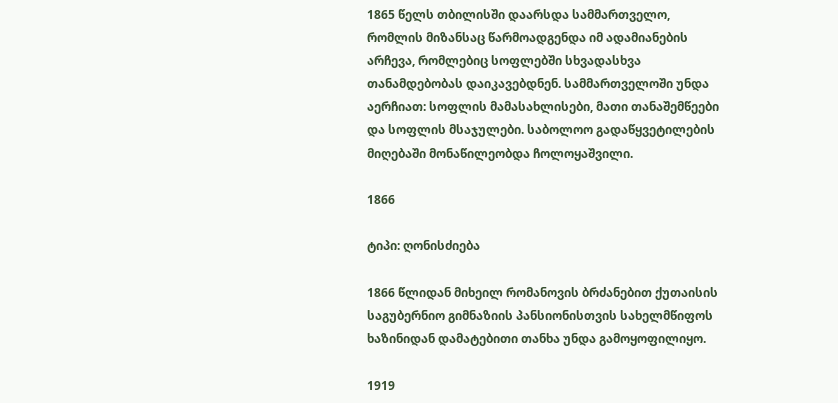1865 წელს თბილისში დაარსდა სამმართველო, რომლის მიზანსაც წარმოადგენდა იმ ადამიანების არჩევა, რომლებიც სოფლებში სხვადასხვა თანამდებობას დაიკავებდნენ. სამმართველოში უნდა აერჩიათ: სოფლის მამასახლისები, მათი თანაშემწეები და სოფლის მსაჯულები. საბოლოო გადაწყვეტილების მიღებაში მონაწილეობდა ჩოლოყაშვილი.

1866

ტიპი: ღონისძიება

1866 წლიდან მიხეილ რომანოვის ბრძანებით ქუთაისის საგუბერნიო გიმნაზიის პანსიონისთვის სახელმწიფოს ხაზინიდან დამატებითი თანხა უნდა გამოყოფილიყო.

1919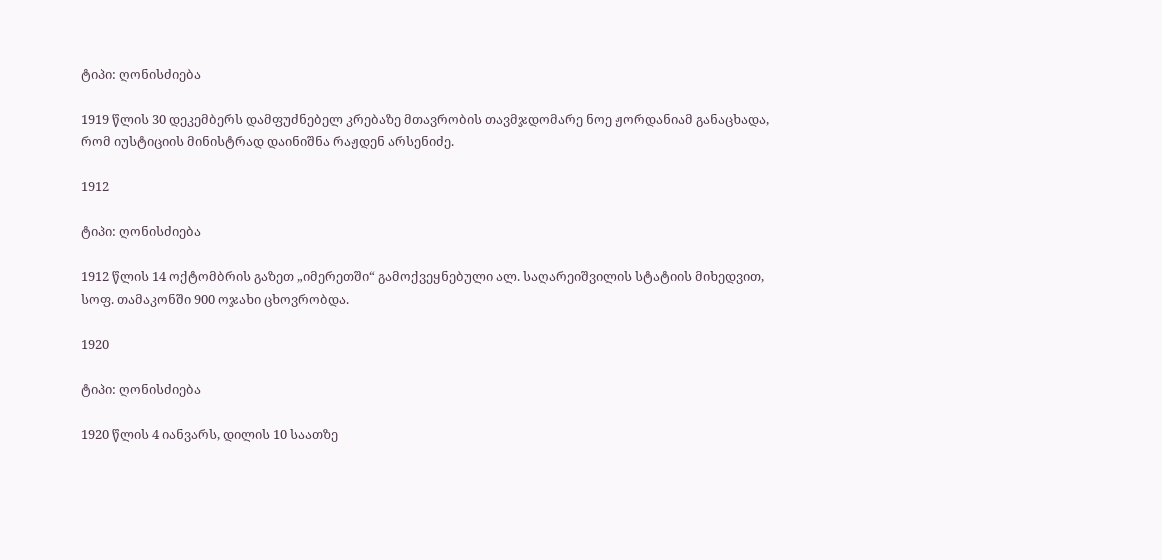ტიპი: ღონისძიება

1919 წლის 30 დეკემბერს დამფუძნებელ კრებაზე მთავრობის თავმჯდომარე ნოე ჟორდანიამ განაცხადა, რომ იუსტიციის მინისტრად დაინიშნა რაჟდენ არსენიძე.

1912

ტიპი: ღონისძიება

1912 წლის 14 ოქტომბრის გაზეთ „იმერეთში“ გამოქვეყნებული ალ. საღარეიშვილის სტატიის მიხედვით, სოფ. თამაკონში 900 ოჯახი ცხოვრობდა.

1920

ტიპი: ღონისძიება

1920 წლის 4 იანვარს, დილის 10 საათზე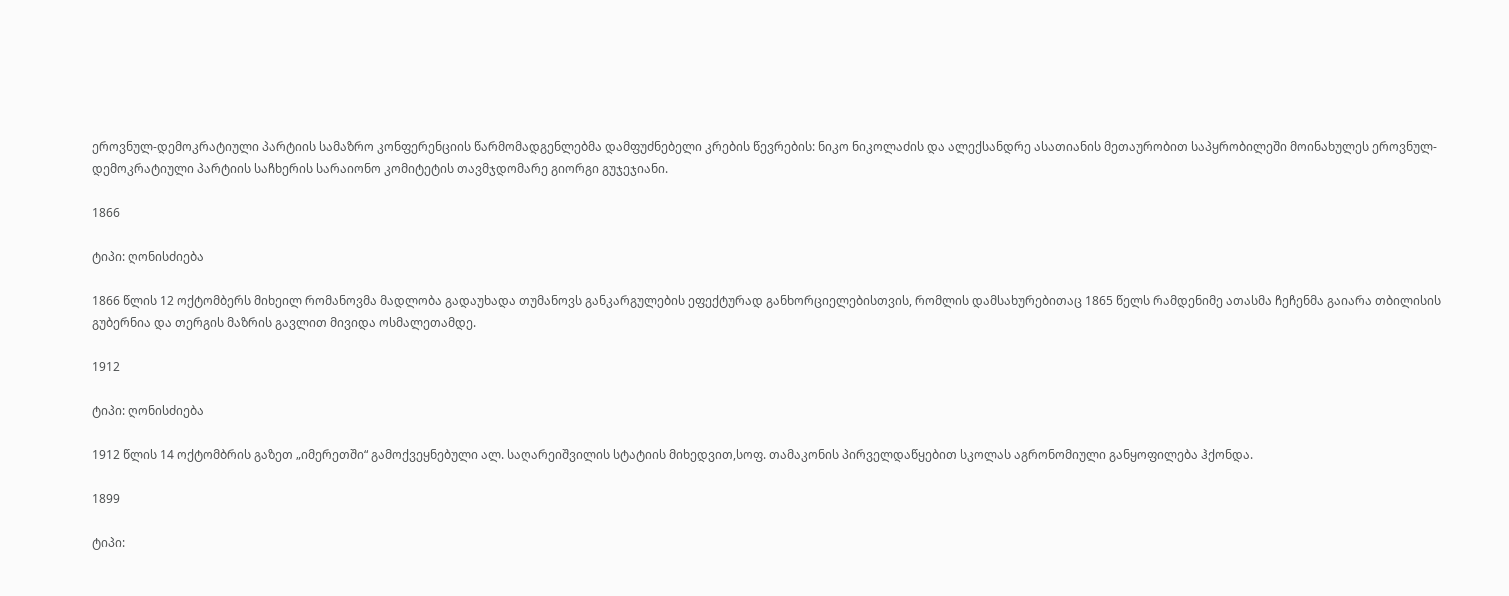ეროვნულ-დემოკრატიული პარტიის სამაზრო კონფერენციის წარმომადგენლებმა დამფუძნებელი კრების წევრების: ნიკო ნიკოლაძის და ალექსანდრე ასათიანის მეთაურობით საპყრობილეში მოინახულეს ეროვნულ-დემოკრატიული პარტიის საჩხერის სარაიონო კომიტეტის თავმჯდომარე გიორგი გუჯეჯიანი.

1866

ტიპი: ღონისძიება

1866 წლის 12 ოქტომბერს მიხეილ რომანოვმა მადლობა გადაუხადა თუმანოვს განკარგულების ეფექტურად განხორციელებისთვის, რომლის დამსახურებითაც 1865 წელს რამდენიმე ათასმა ჩეჩენმა გაიარა თბილისის გუბერნია და თერგის მაზრის გავლით მივიდა ოსმალეთამდე.

1912

ტიპი: ღონისძიება

1912 წლის 14 ოქტომბრის გაზეთ „იმერეთში“ გამოქვეყნებული ალ. საღარეიშვილის სტატიის მიხედვით,სოფ. თამაკონის პირველდაწყებით სკოლას აგრონომიული განყოფილება ჰქონდა.

1899

ტიპი: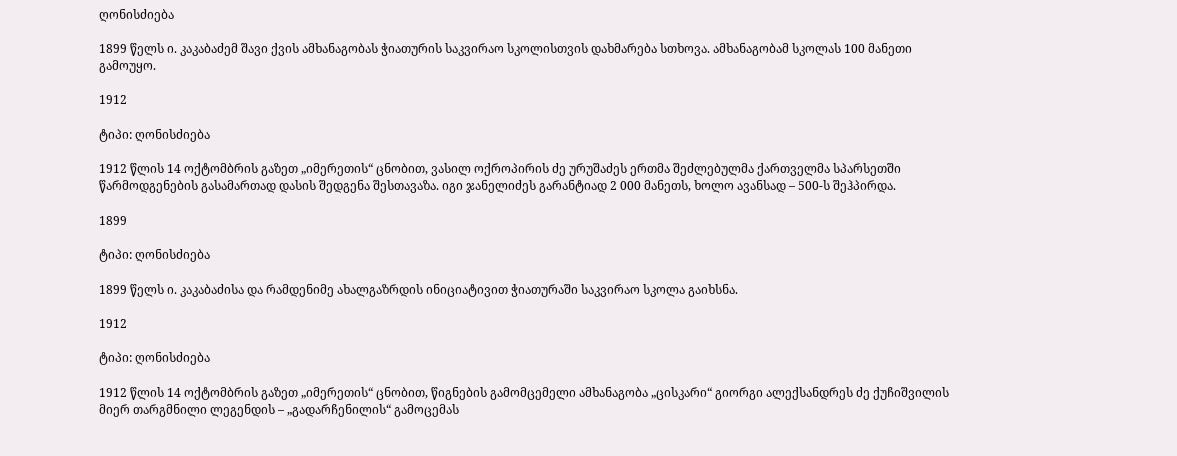ღონისძიება

1899 წელს ი. კაკაბაძემ შავი ქვის ამხანაგობას ჭიათურის საკვირაო სკოლისთვის დახმარება სთხოვა. ამხანაგობამ სკოლას 100 მანეთი გამოუყო.

1912

ტიპი: ღონისძიება

1912 წლის 14 ოქტომბრის გაზეთ „იმერეთის“ ცნობით, ვასილ ოქროპირის ძე ურუშაძეს ერთმა შეძლებულმა ქართველმა სპარსეთში წარმოდგენების გასამართად დასის შედგენა შესთავაზა. იგი ჯანელიძეს გარანტიად 2 000 მანეთს, ხოლო ავანსად – 500-ს შეჰპირდა.

1899

ტიპი: ღონისძიება

1899 წელს ი. კაკაბაძისა და რამდენიმე ახალგაზრდის ინიციატივით ჭიათურაში საკვირაო სკოლა გაიხსნა.

1912

ტიპი: ღონისძიება

1912 წლის 14 ოქტომბრის გაზეთ „იმერეთის“ ცნობით, წიგნების გამომცემელი ამხანაგობა „ცისკარი“ გიორგი ალექსანდრეს ძე ქუჩიშვილის მიერ თარგმნილი ლეგენდის – „გადარჩენილის“ გამოცემას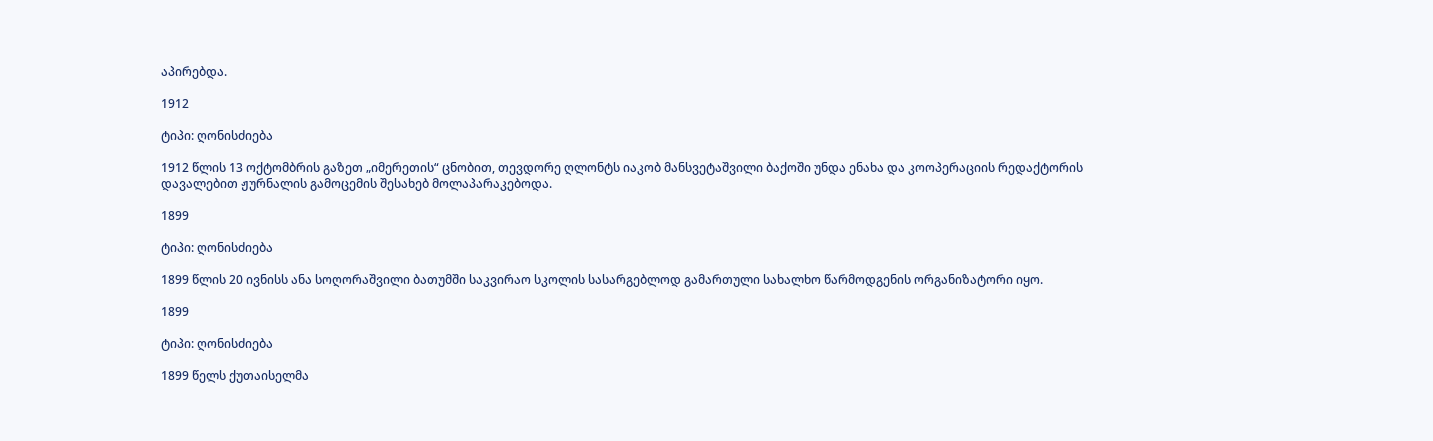აპირებდა.

1912

ტიპი: ღონისძიება

1912 წლის 13 ოქტომბრის გაზეთ „იმერეთის“ ცნობით, თევდორე ღლონტს იაკობ მანსვეტაშვილი ბაქოში უნდა ენახა და კოოპერაციის რედაქტორის დავალებით ჟურნალის გამოცემის შესახებ მოლაპარაკებოდა.

1899

ტიპი: ღონისძიება

1899 წლის 20 ივნისს ანა სოღორაშვილი ბათუმში საკვირაო სკოლის სასარგებლოდ გამართული სახალხო წარმოდგენის ორგანიზატორი იყო.

1899

ტიპი: ღონისძიება

1899 წელს ქუთაისელმა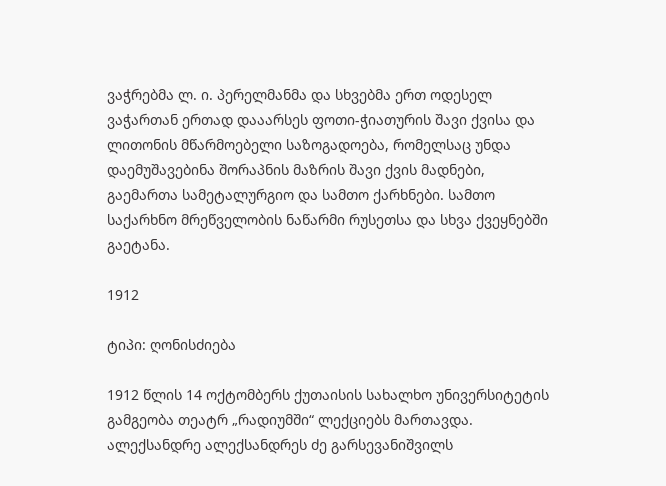ვაჭრებმა ლ. ი. პერელმანმა და სხვებმა ერთ ოდესელ ვაჭართან ერთად დააარსეს ფოთი-ჭიათურის შავი ქვისა და ლითონის მწარმოებელი საზოგადოება, რომელსაც უნდა დაემუშავებინა შორაპნის მაზრის შავი ქვის მადნები, გაემართა სამეტალურგიო და სამთო ქარხნები. სამთო საქარხნო მრეწველობის ნაწარმი რუსეთსა და სხვა ქვეყნებში გაეტანა.

1912

ტიპი: ღონისძიება

1912 წლის 14 ოქტომბერს ქუთაისის სახალხო უნივერსიტეტის გამგეობა თეატრ „რადიუმში“ ლექციებს მართავდა. ალექსანდრე ალექსანდრეს ძე გარსევანიშვილს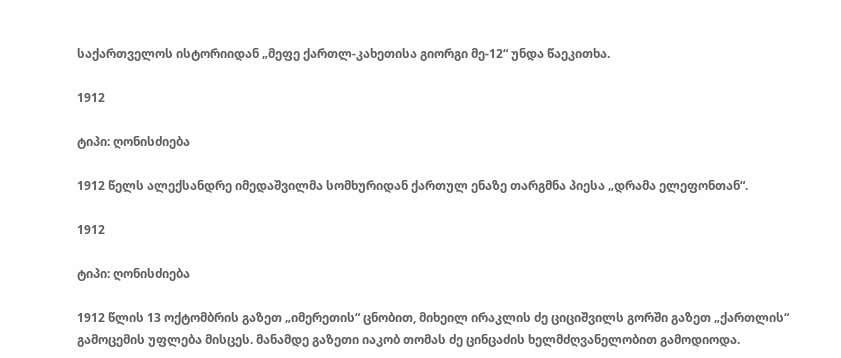საქართველოს ისტორიიდან „მეფე ქართლ-კახეთისა გიორგი მე-12“ უნდა წაეკითხა.

1912

ტიპი: ღონისძიება

1912 წელს ალექსანდრე იმედაშვილმა სომხურიდან ქართულ ენაზე თარგმნა პიესა „დრამა ელეფონთან“.

1912

ტიპი: ღონისძიება

1912 წლის 13 ოქტომბრის გაზეთ „იმერეთის“ ცნობით, მიხეილ ირაკლის ძე ციციშვილს გორში გაზეთ „ქართლის“ გამოცემის უფლება მისცეს. მანამდე გაზეთი იაკობ თომას ძე ცინცაძის ხელმძღვანელობით გამოდიოდა.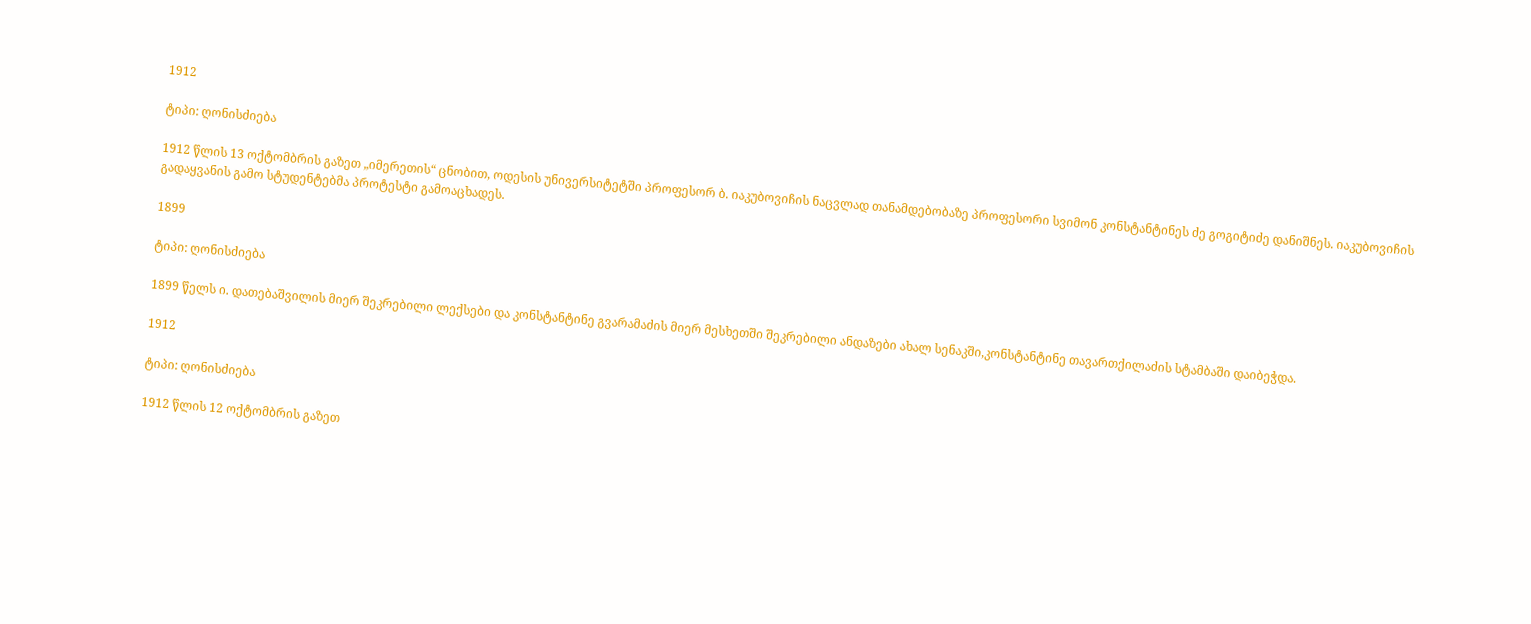1912

ტიპი: ღონისძიება

1912 წლის 13 ოქტომბრის გაზეთ „იმერეთის“ ცნობით, ოდესის უნივერსიტეტში პროფესორ ბ. იაკუბოვიჩის ნაცვლად თანამდებობაზე პროფესორი სვიმონ კონსტანტინეს ძე გოგიტიძე დანიშნეს. იაკუბოვიჩის გადაყვანის გამო სტუდენტებმა პროტესტი გამოაცხადეს.

1899

ტიპი: ღონისძიება

1899 წელს ი. დათებაშვილის მიერ შეკრებილი ლექსები და კონსტანტინე გვარამაძის მიერ მესხეთში შეკრებილი ანდაზები ახალ სენაკში,კონსტანტინე თავართქილაძის სტამბაში დაიბეჭდა.

1912

ტიპი: ღონისძიება

1912 წლის 12 ოქტომბრის გაზეთ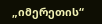„იმერეთის“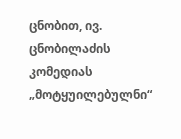ცნობით, ივ. ცნობილაძის კომედიას „მოტყუილებულნი“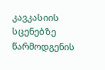კავკასიის სცენებზე წარმოდგენის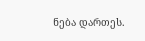ნება დართეს.